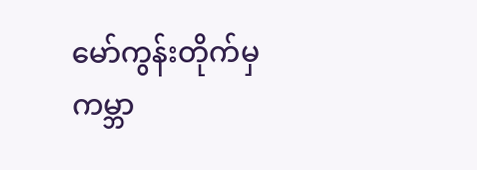မော်ကွန်းတိုက်မှ
ကမ္ဘာ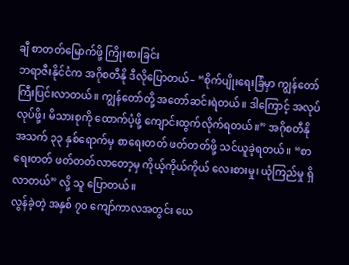ချီ စာတတ်မြောက်ဖို့ ကြိုးစားခြင်း
ဘရာဇီးနိုင်ငံက အဂိုစတီနို ဒီလိုပြောတယ်– “စိုက်ပျိုးရေးခြံမှာ ကျွန်တော် ကြီးပြင်းလာတယ်။ ကျွန်တော်တို့ အတော်ဆင်းရဲတယ်။ ဒါကြောင့် အလုပ်လုပ်ဖို့၊ မိသားစုကို ထောက်ပံ့ဖို့ ကျောင်းထွက်လိုက်ရတယ်။” အဂိုစတီနို အသက် ၃၃ နှစ်ရောက်မှ စာရေးတတ် ဖတ်တတ်ဖို့ သင်ယူခဲ့ရတယ်။ “စာရေးတတ် ဖတ်တတ်လာတော့မှ ကိုယ့်ကိုယ်ကိုယ် လေးစားမှု၊ ယုံကြည်မှု ရှိလာတယ်” လို့ သူ ပြောတယ်။
လွန်ခဲ့တဲ့ အနှစ် ၇၀ ကျော်ကာလအတွင်း ယေ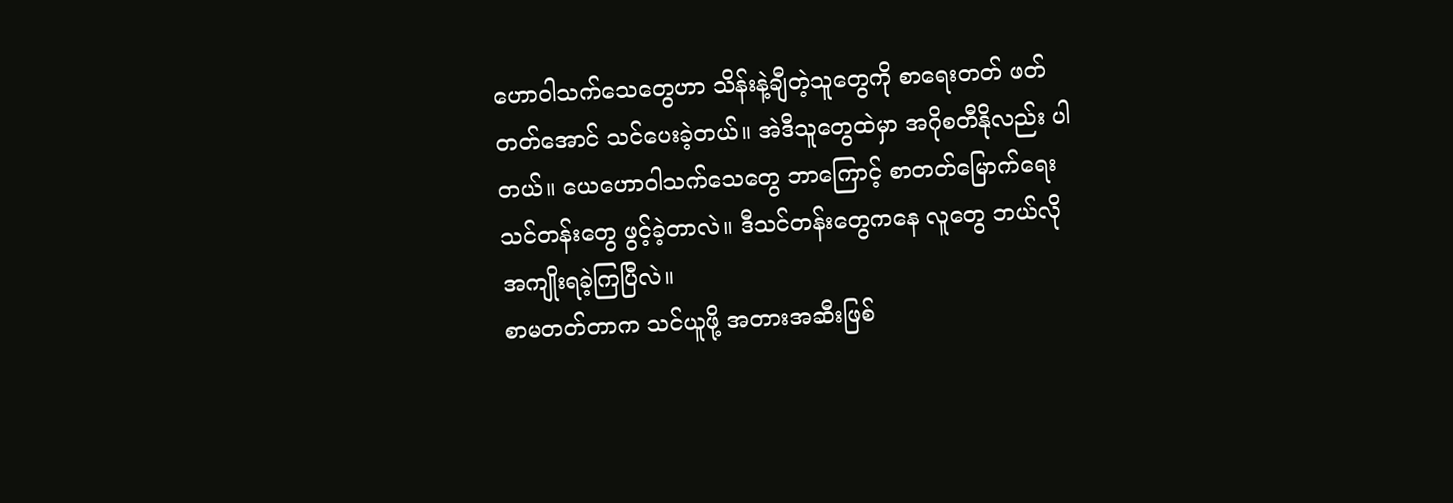ဟောဝါသက်သေတွေဟာ သိန်းနဲ့ချီတဲ့သူတွေကို စာရေးတတ် ဖတ်တတ်အောင် သင်ပေးခဲ့တယ်။ အဲဒီသူတွေထဲမှာ အဂိုစတီနိုလည်း ပါတယ်။ ယေဟောဝါသက်သေတွေ ဘာကြောင့် စာတတ်မြောက်ရေးသင်တန်းတွေ ဖွင့်ခဲ့တာလဲ။ ဒီသင်တန်းတွေကနေ လူတွေ ဘယ်လို အကျိုးရခဲ့ကြပြီလဲ။
စာမတတ်တာက သင်ယူဖို့ အတားအဆီးဖြစ်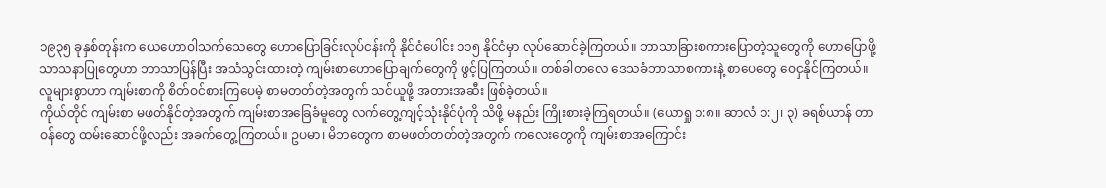၁၉၃၅ ခုနှစ်တုန်းက ယေဟောဝါသက်သေတွေ ဟောပြောခြင်းလုပ်ငန်းကို နိုင်ငံပေါင်း ၁၁၅ နိုင်ငံမှာ လုပ်ဆောင်ခဲ့ကြတယ်။ ဘာသာခြားစကားပြောတဲ့သူတွေကို ဟောပြောဖို့ သာသနာပြုတွေဟာ ဘာသာပြန်ပြီး အသံသွင်းထားတဲ့ ကျမ်းစာဟောပြောချက်တွေကို ဖွင့်ပြကြတယ်။ တစ်ခါတလေ ဒေသခံဘာသာစကားနဲ့ စာပေတွေ ဝေငှနိုင်ကြတယ်။ လူများစွာဟာ ကျမ်းစာကို စိတ်ဝင်စားကြပေမဲ့ စာမတတ်တဲ့အတွက် သင်ယူဖို့ အတားအဆီး ဖြစ်ခဲ့တယ်။
ကိုယ်တိုင် ကျမ်းစာ မဖတ်နိုင်တဲ့အတွက် ကျမ်းစာအခြေခံမူတွေ လက်တွေ့ကျင့်သုံးနိုင်ပုံကို သိဖို့ မနည်း ကြိုးစားခဲ့ကြရတယ်။ (ယောရှု ၁:၈။ ဆာလံ ၁:၂၊ ၃) ခရစ်ယာန် တာဝန်တွေ ထမ်းဆောင်ဖို့လည်း အခက်တွေ့ကြတယ်။ ဥပမာ၊ မိဘတွေက စာမဖတ်တတ်တဲ့အတွက် ကလေးတွေကို ကျမ်းစာအကြောင်း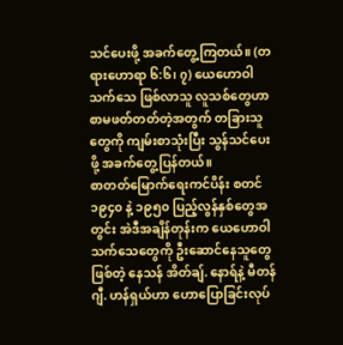သင်ပေးဖို့ အခက်တွေ့ကြတယ်။ (တရားဟောရာ ၆:၆၊ ၇) ယေဟောဝါသက်သေ ဖြစ်လာသူ လူသစ်တွေဟာ စာမဖတ်တတ်တဲ့အတွက် တခြားသူတွေကို ကျမ်းစာသုံးပြီး သွန်သင်ပေးဖို့ အခက်တွေ့ပြန်တယ်။
စာတတ်မြောက်ရေးကင်ပိန်း စတင်
၁၉၄၀ နဲ့ ၁၉၅၀ ပြည့်လွန်နှစ်တွေအတွင်း အဲဒီအချိန်တုန်းက ယေဟောဝါသက်သေတွေကို ဦးဆောင်နေသူတွေ ဖြစ်တဲ့ နေသန် အိတ်ချ်. နောရ်နဲ့ မီတန် ဂျီ. ဟန်ရှယ်ဟာ ဟောပြောခြင်းလုပ်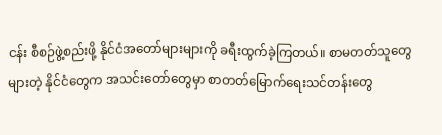ငန်း စီစဉ်ဖွဲ့စည်းဖို့ နိုင်ငံအတော်များများကို ခရီးထွက်ခဲ့ကြတယ်။ စာမတတ်သူတွေများတဲ့ နိုင်ငံတွေက အသင်းတော်တွေမှာ စာတတ်မြောက်ရေးသင်တန်းတွေ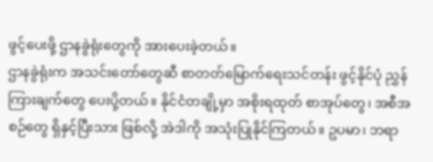ဖွင့်ပေးဖို့ ဌာနခွဲရုံးတွေကို အားပေးခဲ့တယ်။
ဌာနခွဲရုံးက အသင်းတော်တွေဆီ စာတတ်မြောက်ရေးသင်တန်း ဖွင့်နိုင်ပုံ ညွှန်ကြားချက်တွေ ပေးပို့တယ်။ နိုင်ငံတချို့မှာ အစိုးရထုတ် စာအုပ်တွေ၊ အစီအစဉ်တွေ ရှိနှင့်ပြီးသား ဖြစ်လို့ အဲဒါကို အသုံးပြုနိုင်ကြတယ်။ ဥပမာ၊ ဘရာ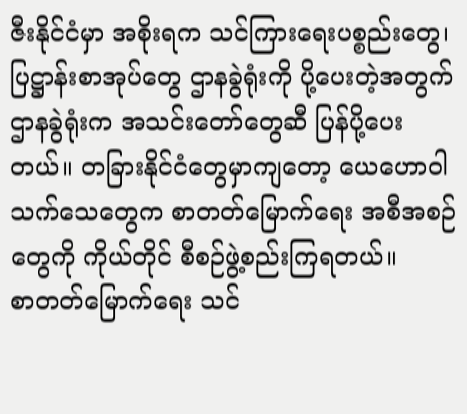ဇီးနိုင်ငံမှာ အစိုးရက သင်ကြားရေးပစ္စည်းတွေ၊ ပြဋ္ဌာန်းစာအုပ်တွေ ဌာနခွဲရုံးကို ပို့ပေးတဲ့အတွက် ဌာနခွဲရုံးက အသင်းတော်တွေဆီ ပြန်ပို့ပေးတယ်။ တခြားနိုင်ငံတွေမှာကျတော့ ယေဟောဝါသက်သေတွေက စာတတ်မြောက်ရေး အစီအစဉ်တွေကို ကိုယ်တိုင် စီစဉ်ဖွဲ့စည်းကြရတယ်။
စာတတ်မြောက်ရေး သင်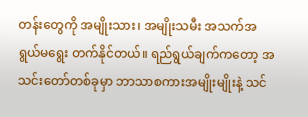တန်းတွေကို အမျိုးသား၊ အမျိုးသမီး အသက်အရွယ်မရွေး တက်နိုင်တယ်။ ရည်ရွယ်ချက်ကတော့ အသင်းတော်တစ်ခုမှာ ဘာသာစကားအမျိုးမျိုးနဲ့ သင်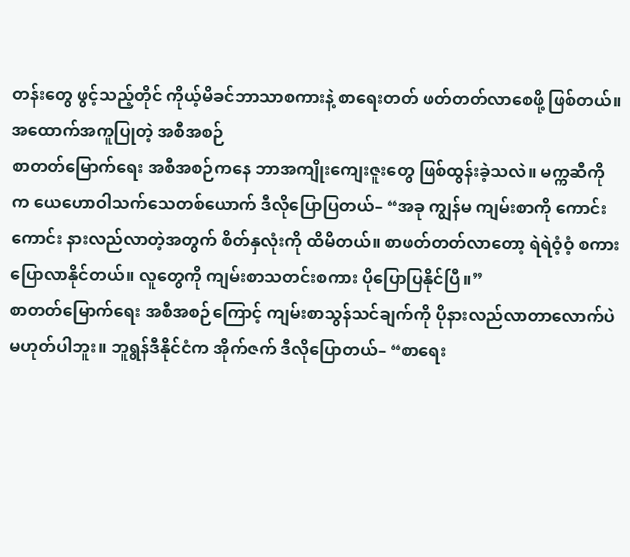တန်းတွေ ဖွင့်သည့်တိုင် ကိုယ့်မိခင်ဘာသာစကားနဲ့ စာရေးတတ် ဖတ်တတ်လာစေဖို့ ဖြစ်တယ်။
အထောက်အကူပြုတဲ့ အစီအစဉ်
စာတတ်မြောက်ရေး အစီအစဉ်ကနေ ဘာအကျိုးကျေးဇူးတွေ ဖြစ်ထွန်းခဲ့သလဲ။ မက္ကဆီကိုက ယေဟောဝါသက်သေတစ်ယောက် ဒီလိုပြောပြတယ်– “အခု ကျွန်မ ကျမ်းစာကို ကောင်းကောင်း နားလည်လာတဲ့အတွက် စိတ်နှလုံးကို ထိမိတယ်။ စာဖတ်တတ်လာတော့ ရဲရဲဝံ့ဝံ့ စကားပြောလာနိုင်တယ်။ လူတွေကို ကျမ်းစာသတင်းစကား ပိုပြောပြနိုင်ပြီ။”
စာတတ်မြောက်ရေး အစီအစဉ်ကြောင့် ကျမ်းစာသွန်သင်ချက်ကို ပိုနားလည်လာတာလောက်ပဲ မဟုတ်ပါဘူး။ ဘူရွန်ဒီနိုင်ငံက အိုက်ဇက် ဒီလိုပြောတယ်– “စာရေး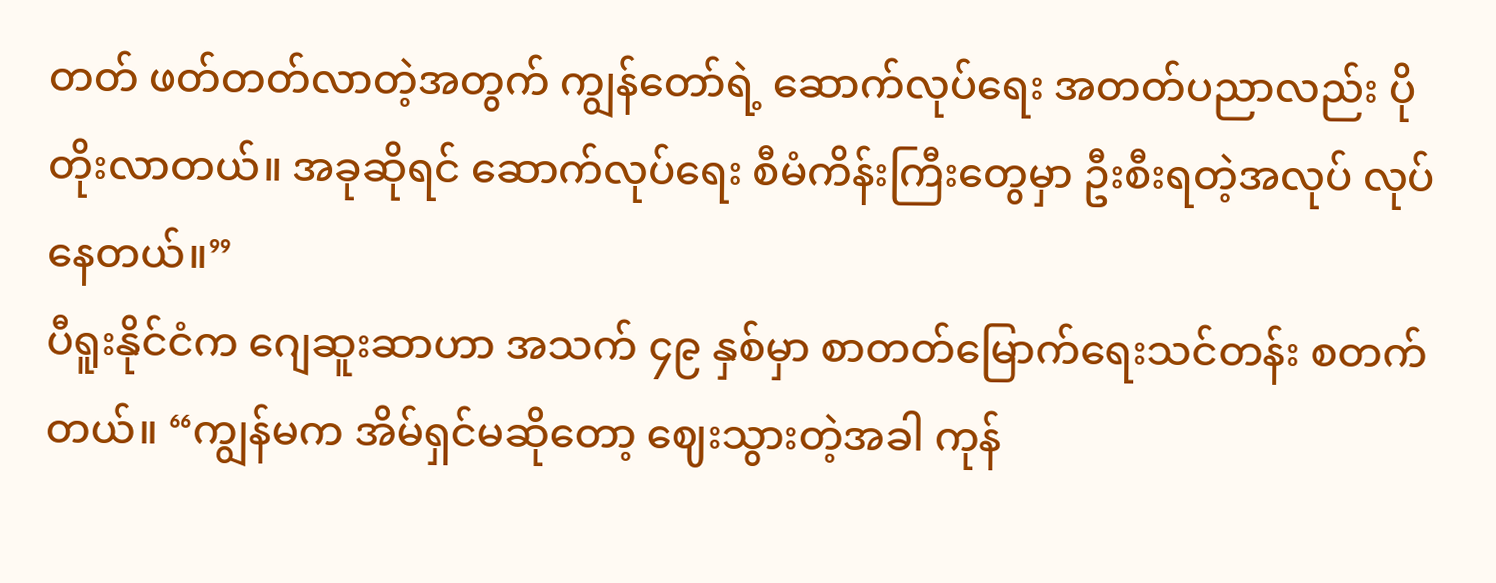တတ် ဖတ်တတ်လာတဲ့အတွက် ကျွန်တော်ရဲ့ ဆောက်လုပ်ရေး အတတ်ပညာလည်း ပိုတိုးလာတယ်။ အခုဆိုရင် ဆောက်လုပ်ရေး စီမံကိန်းကြီးတွေမှာ ဦးစီးရတဲ့အလုပ် လုပ်နေတယ်။”
ပီရူးနိုင်ငံက ဂျေဆူးဆာဟာ အသက် ၄၉ နှစ်မှာ စာတတ်မြောက်ရေးသင်တန်း စတက်တယ်။ “ကျွန်မက အိမ်ရှင်မဆိုတော့ ဈေးသွားတဲ့အခါ ကုန်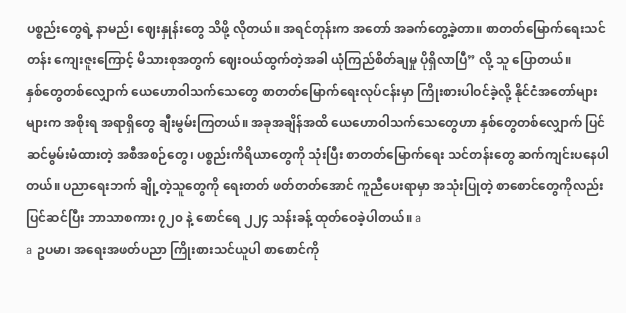ပစ္စည်းတွေရဲ့ နာမည်၊ ဈေးနှုန်းတွေ သိဖို့ လိုတယ်။ အရင်တုန်းက အတော် အခက်တွေ့ခဲ့တာ။ စာတတ်မြောက်ရေးသင်တန်း ကျေးဇူးကြောင့် မိသားစုအတွက် ဈေးဝယ်ထွက်တဲ့အခါ ယုံကြည်စိတ်ချမှု ပိုရှိလာပြီ” လို့ သူ ပြောတယ်။
နှစ်တွေတစ်လျှောက် ယေဟောဝါသက်သေတွေ စာတတ်မြောက်ရေးလုပ်ငန်းမှာ ကြိုးစားပါဝင်ခဲ့လို့ နိုင်ငံအတော်များများက အစိုးရ အရာရှိတွေ ချီးမွမ်းကြတယ်။ အခုအချိန်အထိ ယေဟောဝါသက်သေတွေဟာ နှစ်တွေတစ်လျှောက် ပြင်ဆင်မွမ်းမံထားတဲ့ အစီအစဉ်တွေ၊ ပစ္စည်းကိရိယာတွေကို သုံးပြီး စာတတ်မြောက်ရေး သင်တန်းတွေ ဆက်ကျင်းပနေပါတယ်။ ပညာရေးဘက် ချို့တဲ့သူတွေကို ရေးတတ် ဖတ်တတ်အောင် ကူညီပေးရာမှာ အသုံးပြုတဲ့ စာစောင်တွေကိုလည်း ပြင်ဆင်ပြီး ဘာသာစကား ၇၂၀ နဲ့ စောင်ရေ ၂၂၄ သန်းခန့် ထုတ်ဝေခဲ့ပါတယ်။ a
a ဥပမာ၊ အရေးအဖတ်ပညာ ကြိုးစားသင်ယူပါ စာစောင်ကို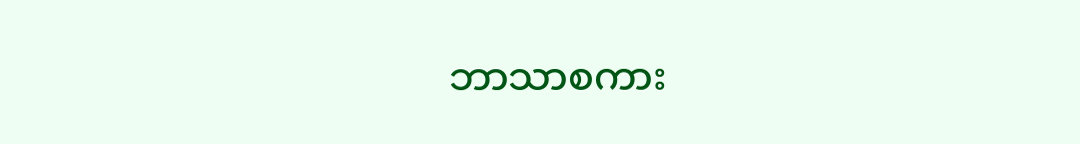ဘာသာစကား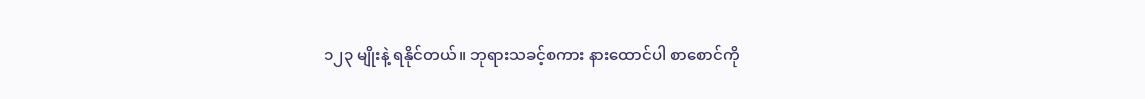၁၂၃ မျိုးနဲ့ ရနိုင်တယ်။ ဘုရားသခင့်စကား နားထောင်ပါ စာစောင်ကို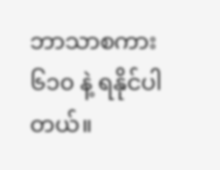ဘာသာစကား ၆၁၀ နဲ့ ရနိုင်ပါတယ်။